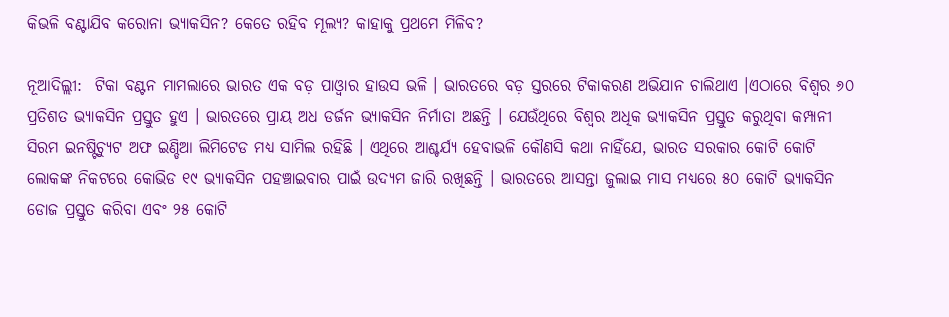କିଭଳି ବଣ୍ଟାଯିବ କରୋନା ଭ୍ୟାକସିନ? କେତେ ରହିବ ମୂଲ୍ୟ? କାହାକୁ ପ୍ରଥମେ ମିଳିବ?

ନୂଆଦିଲ୍ଲୀ:  ଟିକା ବଣ୍ଟନ ମାମଲାରେ ଭାରତ ଏକ ବଡ଼ ପାଓ୍ୱାର ହାଉସ ଭଳି । ଭାରତରେ ବଡ଼ ସ୍ତରରେ ଟିକାକରଣ ଅଭିଯାନ ଚାଲିଥାଏ ।ଏଠାରେ ବିଶ୍ୱର ୬୦ ପ୍ରତିଶତ ଭ୍ୟାକସିନ ପ୍ରସ୍ତୁତ ହୁଏ । ଭାରତରେ ପ୍ରାୟ ଅଧ ଡର୍ଜନ ଭ୍ୟାକସିନ ନିର୍ମାତା ଅଛନ୍ତି । ଯେଉଁଥିରେ ବିଶ୍ୱର ଅଧିକ ଭ୍ୟାକସିନ ପ୍ରସ୍ତୁତ କରୁଥିବା କମ୍ପାନୀ ସିରମ ଇନଷ୍ଟିଚ୍ୟୁଟ ଅଫ ଇଣ୍ଡିଆ ଲିମିଟେଡ ମଧ୍ୟ ସାମିଲ ରହିଛି । ଏଥିରେ ଆଶ୍ଚର୍ଯ୍ୟ ହେବାଭଳି କୌଣସି କଥା ନାହିଁଯେ, ଭାରତ ସରକାର କୋଟି କୋଟି ଲୋକଙ୍କ ନିକଟରେ କୋଭିଡ ୧୯ ଭ୍ୟାକସିନ ପହଞ୍ଚାଇବାର ପାଇଁ ଉଦ୍ୟମ ଜାରି ରଖିଛନ୍ତି । ଭାରତରେ ଆସନ୍ତା ଜୁଲାଇ ମାସ ମଧ୍ୟରେ ୫୦ କୋଟି ଭ୍ୟାକସିନ ଡୋଜ ପ୍ରସ୍ତୁତ କରିବା ଏବଂ ୨୫ କୋଟି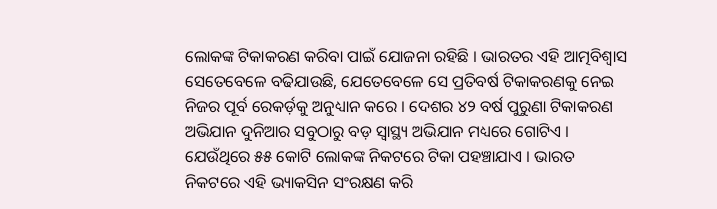ଲୋକଙ୍କ ଟିକାକରଣ କରିବା ପାଇଁ ଯୋଜନା ରହିଛି । ଭାରତର ଏହି ଆତ୍ମବିଶ୍ୱାସ ସେତେବେଳେ ବଢିଯାଉଛି, ଯେତେବେଳେ ସେ ପ୍ରତିବର୍ଷ ଟିକାକରଣକୁ ନେଇ ନିଜର ପୂର୍ବ ରେକର୍ଡ଼କୁ ଅନୁଧ୍ୟାନ କରେ । ଦେଶର ୪୨ ବର୍ଷ ପୁରୁଣା ଟିକାକରଣ ଅଭିଯାନ ଦୁନିଆର ସବୁଠାରୁ ବଡ଼ ସ୍ୱାସ୍ଥ୍ୟ ଅଭିଯାନ ମଧ୍ୟରେ ଗୋଟିଏ । ଯେଉଁଥିରେ ୫୫ କୋଟି ଲୋକଙ୍କ ନିକଟରେ ଟିକା ପହଞ୍ଚାଯାଏ । ଭାରତ ନିକଟରେ ଏହି ଭ୍ୟାକସିନ ସଂରକ୍ଷଣ କରି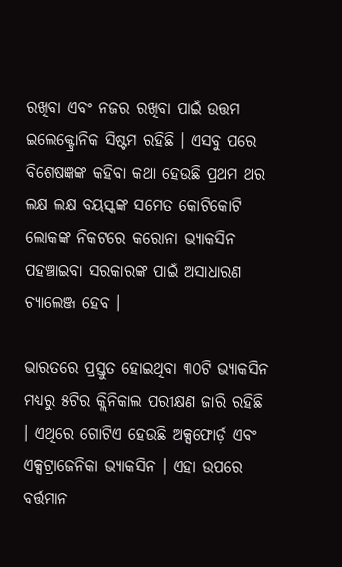ରଖିବା ଏବଂ ନଜର ରଖିବା ପାଇଁ ଉତ୍ତମ ଇଲେକ୍ଟ୍ରୋନିକ ସିଷ୍ଟମ ରହିଛି । ଏସବୁ ପରେ ବିଶେଷଜ୍ଞଙ୍କ କହିବା କଥା ହେଉଛି ପ୍ରଥମ ଥର ଲକ୍ଷ ଲକ୍ଷ ବୟସ୍କଙ୍କ ସମେତ କୋଟିକୋଟି ଲୋକଙ୍କ ନିକଟରେ କରୋନା ଭ୍ୟାକସିନ ପହଞ୍ଚାଇବା ସରକାରଙ୍କ ପାଇଁ ଅସାଧାରଣ ଚ୍ୟାଲେଞ୍ଜ ହେବ ।

ଭାରତରେ ପ୍ରସ୍ତୁତ ହୋଇଥିବା ୩୦ଟି ଭ୍ୟାକସିନ ମଧ୍ୟରୁ ୫ଟିର କ୍ଲିନିକାଲ ପରୀକ୍ଷଣ ଜାରି ରହିଛି । ଏଥିରେ ଗୋଟିଏ ହେଉଛି ଅକ୍ସଫୋର୍ଡ଼ ଏବଂ ଏକ୍ସଟ୍ରାଜେନିକା ଭ୍ୟାକସିନ । ଏହା ଉପରେ ବର୍ତ୍ତମାନ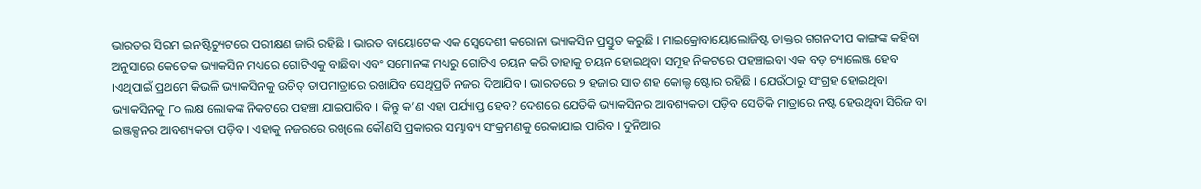ଭାରତର ସିରମ ଇନଷ୍ଟିଚ୍ୟୁଟରେ ପରୀକ୍ଷଣ ଜାରି ରହିଛି । ଭାରତ ବାୟୋଟେକ ଏକ ସ୍ୱେଦେଶୀ କରୋନା ଭ୍ୟାକସିନ ପ୍ରସ୍ତୁତ କରୁଛି । ମାଇକ୍ରୋବାୟୋଲୋଜିଷ୍ଟ ଡାକ୍ତର ଗଗନଦୀପ କାଙ୍ଗଙ୍କ କହିବା ଅନୁସାରେ କେତେକ ଭ୍ୟାକସିନ ମଧ୍ୟରେ ଗୋଟିଏକୁ ବାଛିବା ଏବଂ ସମୋନଙ୍କ ମଧ୍ୟରୁ ଗୋଟିଏ ଚୟନ କରି ତାହାକୁ ଚୟନ ହୋଇଥିବା ସମୂହ ନିକଟରେ ପହଞ୍ଚାଇବା ଏକ ବଡ଼ ଚ୍ୟାଲେଞ୍ଜ ହେବ ।ଏଥିପାଇଁ ପ୍ରଥମେ କିଭଳି ଭ୍ୟାକସିନକୁ ଉଚିତ୍ ତାପମାତ୍ରାରେ ରଖାଯିବ ସେଥିପ୍ରତି ନଜର ଦିଆଯିବ । ଭାରତରେ ୨ ହଜାର ସାତ ଶହ କୋଲ୍ଡ ଷ୍ଟୋର ରହିଛି । ଯେଉଁଠାରୁ ସଂଗ୍ରହ ହୋଇଥିବା ଭ୍ୟାକସିନକୁ ୮୦ ଲକ୍ଷ ଲୋକଙ୍କ ନିକଟରେ ପହଞ୍ଚା ଯାଇପାରିବ । କିନ୍ତୁ କ’ଣ ଏହା ପର୍ଯ୍ୟାପ୍ତ ହେବ? ଦେଶରେ ଯେତିକି ଭ୍ୟାକସିନର ଆବଶ୍ୟକତା ପଡ଼ିବ ସେତିକି ମାତ୍ରାରେ ନଷ୍ଟ ହେଉଥିବା ସିରିଜ ବା ଇଞ୍ଜକ୍ସନର ଆବଶ୍ୟକତା ପଡ଼ିବ । ଏହାକୁ ନଜରରେ ରଖିଲେ କୌଣସି ପ୍ରକାରର ସମ୍ଭାବ୍ୟ ସଂକ୍ରମଣକୁ ରେକାଯାଇ ପାରିବ । ଦୁନିଆର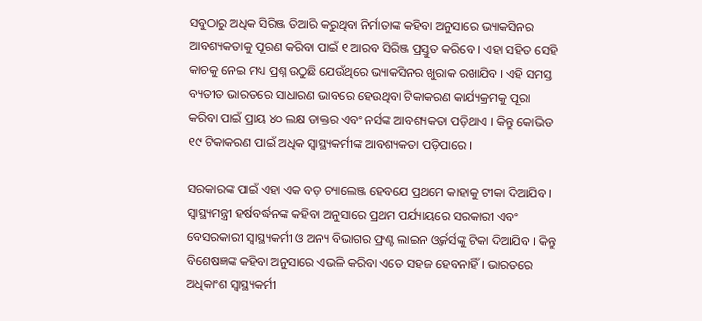ସବୁଠାରୁ ଅଧିକ ସିରିଞ୍ଜ ତିଆରି କରୁଥିବା ନିର୍ମାତାଙ୍କ କହିବା ଅନୁସାରେ ଭ୍ୟାକସିନର ଆବଶ୍ୟକତାକୁ ପୂରଣ କରିବା ପାଇଁ ୧ ଆରବ ସିରିଞ୍ଜ ପ୍ରସ୍ତୁତ କରିବେ । ଏହା ସହିତ ସେହି କାଚକୁ ନେଇ ମଧ୍ୟ ପ୍ରଶ୍ନ ଉଠୁଛି ଯେଉଁଥିରେ ଭ୍ୟାକସିନର ଖୁରାକ ରଖାଯିବ । ଏହି ସମସ୍ତ ବ୍ୟତୀତ ଭାରତରେ ସାଧାରଣ ଭାବରେ ହେଉଥିବା ଟିକାକରଣ କାର୍ଯ୍ୟକ୍ରମକୁ ପୂରା କରିବା ପାଇଁ ପ୍ରାୟ ୪୦ ଲକ୍ଷ ଡାକ୍ତର ଏବଂ ନର୍ସଙ୍କ ଆବଶ୍ୟକତା ପଡ଼ିଥାଏ । କିନ୍ତୁ କୋଭିଡ ୧୯ ଟିକାକରଣ ପାଇଁ ଅଧିକ ସ୍ୱାସ୍ଥ୍ୟକର୍ମୀଙ୍କ ଆବଶ୍ୟକତା ପଡ଼ିପାରେ ।

ସରକାରଙ୍କ ପାଇଁ ଏହା ଏକ ବଡ଼ ଚ୍ୟାଲେଞ୍ଜ ହେବଯେ ପ୍ରଥମେ କାହାକୁ ଟୀକା ଦିଆଯିବ । ସ୍ୱାସ୍ଥ୍ୟମନ୍ତ୍ରୀ ହର୍ଷବର୍ଦ୍ଧନଙ୍କ କହିବା ଅନୁସାରେ ପ୍ରଥମ ପର୍ଯ୍ୟାୟରେ ସରକାରୀ ଏବଂ ବେସରକାରୀ ସ୍ୱାସ୍ଥ୍ୟକର୍ମୀ ଓ ଅନ୍ୟ ବିଭାଗର ଫ୍ରଣ୍ଟ ଲାଇନ ଓ୍ୱର୍କର୍ସଙ୍କୁ ଟିକା ଦିଆଯିବ । କିନ୍ତୁ ବିଶେଷଜ୍ଞଙ୍କ କହିବା ଅନୁସାରେ ଏଭଳି କରିବା ଏତେ ସହଜ ହେବନାହିଁ । ଭାରତରେ ଅଧିକାଂଶ ସ୍ୱାସ୍ଥ୍ୟକର୍ମୀ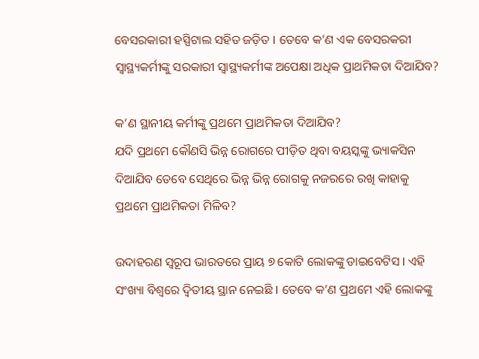ବେସରକାରୀ ହସ୍ପିଟାଲ ସହିତ ଜଡ଼ିତ । ତେବେ କ’ଣ ଏକ ବେସରକରୀ ସ୍ୱାସ୍ଥ୍ୟକର୍ମୀଙ୍କୁ ସରକାରୀ ସ୍ୱାସ୍ଥ୍ୟକର୍ମୀଙ୍କ ଅପେକ୍ଷା ଅଧିକ ପ୍ରାଥମିକତା ଦିଆଯିବ?

କ’ଣ ସ୍ଥାନୀୟ କର୍ମୀଙ୍କୁ ପ୍ରଥମେ ପ୍ରାଥମିକତା ଦିଆଯିବ?
ଯଦି ପ୍ରଥମେ କୌଣସି ଭିନ୍ନ ରୋଗରେ ପୀଡ଼ିତ ଥିବା ବୟସ୍କଙ୍କୁ ଭ୍ୟାକସିନ ଦିଆଯିବ ତେବେ ସେଥିରେ ଭିନ୍ନ ଭିନ୍ନ ରୋଗକୁ ନଜରରେ ରଖି କାହାକୁ ପ୍ରଥମେ ପ୍ରାଥମିକତା ମିଳିବ?

ଉଦାହରଣ ସ୍ୱରୂପ ଭାରତରେ ପ୍ରାୟ ୭ କୋଟି ଲୋକଙ୍କୁ ଡାଇବେଟିସ । ଏହି ସଂଖ୍ୟା ବିଶ୍ୱରେ ଦ୍ୱିତୀୟ ସ୍ଥାନ ନେଇଛି । ତେବେ କ’ଣ ପ୍ରଥମେ ଏହି ଲୋକଙ୍କୁ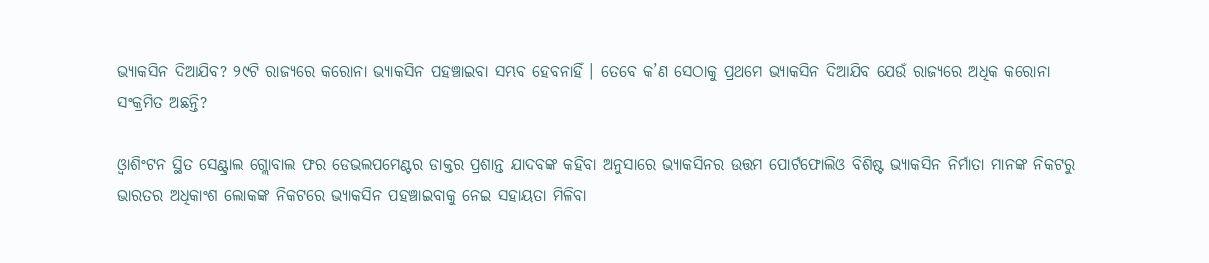ଭ୍ୟାକସିନ ଦିଆଯିବ? ୨୯ଟି ରାଜ୍ୟରେ କରୋନା ଭ୍ୟାକସିନ ପହଞ୍ଚାଇବା ସମ୍ଭବ ହେବନାହିଁ । ତେବେ କ’ଣ ସେଠାକୁ ପ୍ରଥମେ ଭ୍ୟାକସିନ ଦିଆଯିବ ଯେଉଁ ରାଜ୍ୟରେ ଅଧିକ କରୋନା ସଂକ୍ରମିତ ଅଛନ୍ତି?

ଓ୍ୱାଶିଂଟନ ସ୍ଥିତ ସେଣ୍ଟ୍ରାଲ ଗ୍ଲୋବାଲ ଫର ଡେଭଲପମେଣ୍ଟର ଡାକ୍ତର ପ୍ରଶାନ୍ତ ଯାଦବଙ୍କ କହିବା ଅନୁସାରେ ଭ୍ୟାକସିନର ଉତ୍ତମ ପୋର୍ଟଫୋଲିଓ ବିଶିଷ୍ଟ ଭ୍ୟାକସିନ ନିର୍ମାତା ମାନଙ୍କ ନିକଟରୁ ଭାରତର ଅଧିକାଂଶ ଲୋକଙ୍କ ନିକଟରେ ଭ୍ୟାକସିନ ପହଞ୍ଚାଇବାକୁ ନେଇ ସହାୟତା ମିଳିବା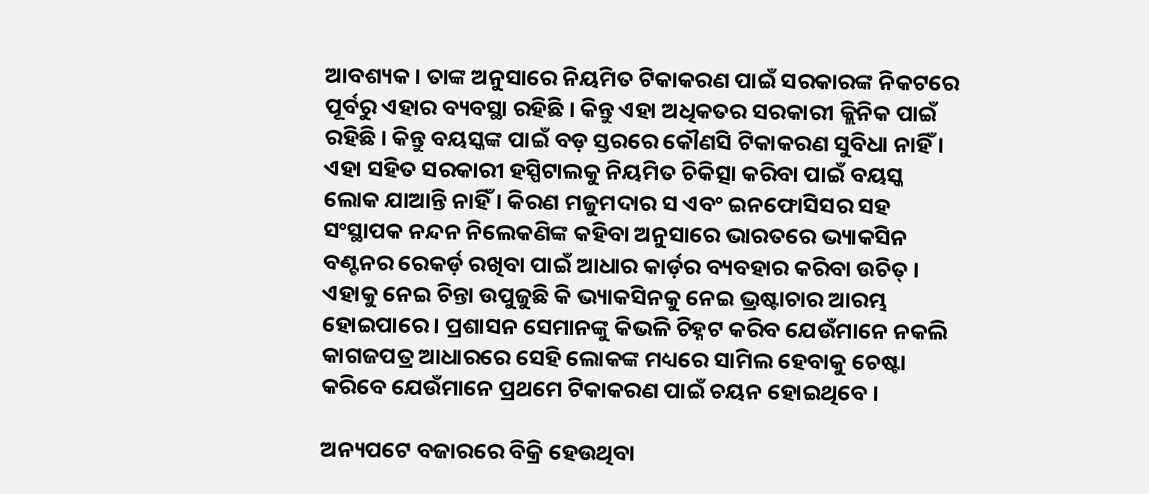ଆବଶ୍ୟକ । ତାଙ୍କ ଅନୁସାରେ ନିୟମିତ ଟିକାକରଣ ପାଇଁ ସରକାରଙ୍କ ନିକଟରେ ପୂର୍ବରୁ ଏହାର ବ୍ୟବସ୍ଥା ରହିଛି । କିନ୍ତୁ ଏହା ଅଧିକତର ସରକାରୀ କ୍ଲିନିକ ପାଇଁ ରହିଛି । କିନ୍ତୁ ବୟସ୍କଙ୍କ ପାଇଁ ବଡ଼ ସ୍ତରରେ କୌଣସି ଟିକାକରଣ ସୁବିଧା ନାହିଁ । ଏହା ସହିତ ସରକାରୀ ହସ୍ପିଟାଲକୁ ନିୟମିତ ଚିକିତ୍ସା କରିବା ପାଇଁ ବୟସ୍କ ଲୋକ ଯାଆନ୍ତି ନାହିଁ । କିରଣ ମଜୁମଦାର ସ ଏବଂ ଇନଫୋସିସର ସହ ସଂସ୍ଥାପକ ନନ୍ଦନ ନିଲେକଣିଙ୍କ କହିବା ଅନୁସାରେ ଭାରତରେ ଭ୍ୟାକସିନ ବଣ୍ଟନର ରେକର୍ଡ଼ ରଖିବା ପାଇଁ ଆଧାର କାର୍ଡ଼ର ବ୍ୟବହାର କରିବା ଉଚିତ୍ । ଏହାକୁ ନେଇ ଚିନ୍ତା ଉପୁଜୁଛି କି ଭ୍ୟାକସିନକୁ ନେଇ ଭ୍ରଷ୍ଟାଚାର ଆରମ୍ଭ ହୋଇପାରେ । ପ୍ରଶାସନ ସେମାନଙ୍କୁ କିଭଳି ଚିହ୍ନଟ କରିବ ଯେଉଁମାନେ ନକଲି କାଗଜପତ୍ର ଆଧାରରେ ସେହି ଲୋକଙ୍କ ମଧ୍ୟରେ ସାମିଲ ହେବାକୁ ଚେଷ୍ଟା କରିବେ ଯେଉଁମାନେ ପ୍ରଥମେ ଟିକାକରଣ ପାଇଁ ଚୟନ ହୋଇଥିବେ ।

ଅନ୍ୟପଟେ ବଜାରରେ ବିକ୍ରି ହେଉଥିବା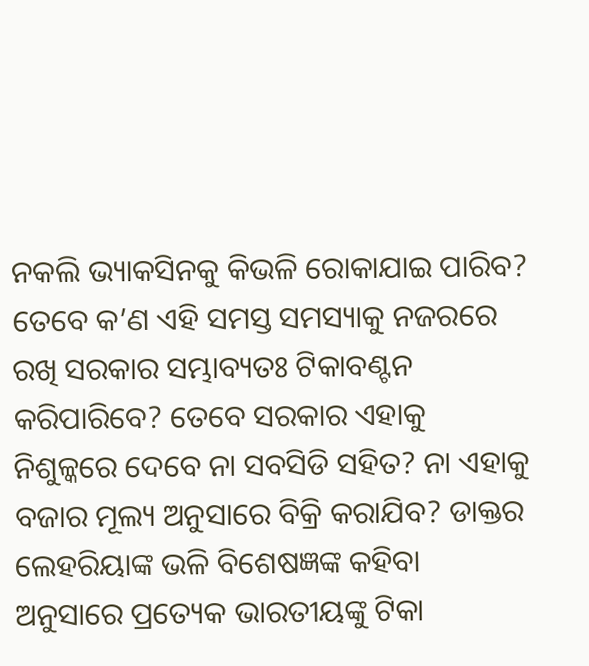ନକଲି ଭ୍ୟାକସିନକୁ କିଭଳି ରୋକାଯାଇ ପାରିବ? ତେବେ କ’ଣ ଏହି ସମସ୍ତ ସମସ୍ୟାକୁ ନଜରରେ ରଖି ସରକାର ସମ୍ଭାବ୍ୟତଃ ଟିକାବଣ୍ଟନ କରିପାରିବେ? ତେବେ ସରକାର ଏହାକୁ ନିଶୁଳ୍କରେ ଦେବେ ନା ସବସିଡି ସହିତ? ନା ଏହାକୁ ବଜାର ମୂଲ୍ୟ ଅନୁସାରେ ବିକ୍ରି କରାଯିବ? ଡାକ୍ତର ଲେହରିୟାଙ୍କ ଭଳି ବିଶେଷଜ୍ଞଙ୍କ କହିବା ଅନୁସାରେ ପ୍ରତ୍ୟେକ ଭାରତୀୟଙ୍କୁ ଟିକା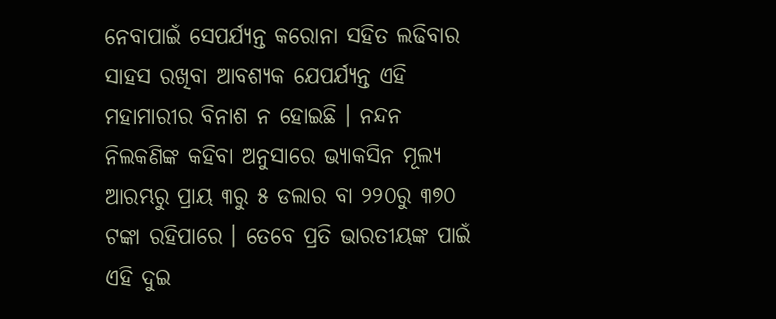ନେବାପାଇଁ ସେପର୍ଯ୍ୟନ୍ତ କରୋନା ସହିତ ଲଢିବାର ସାହସ ରଖିବା ଆବଶ୍ୟକ ଯେପର୍ଯ୍ୟନ୍ତ ଏହି ମହାମାରୀର ବିନାଶ ନ ହୋଇଛି । ନନ୍ଦନ ନିଲକଣିଙ୍କ କହିବା ଅନୁସାରେ ଭ୍ୟାକସିନ ମୂଲ୍ୟ ଆରମ୍ଭରୁ ପ୍ରାୟ ୩ରୁ ୫ ଡଲାର ବା ୨୨୦ରୁ ୩୭୦ ଟଙ୍କା ରହିପାରେ । ତେବେ ପ୍ରତି ଭାରତୀୟଙ୍କ ପାଇଁ ଏହି ଦୁଇ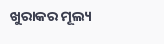ଖୁରାକର ମୂଲ୍ୟ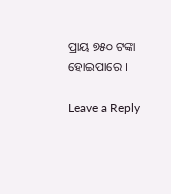ପ୍ରାୟ ୭୫୦ ଟଙ୍କା ହୋଇପାରେ ।

Leave a Reply